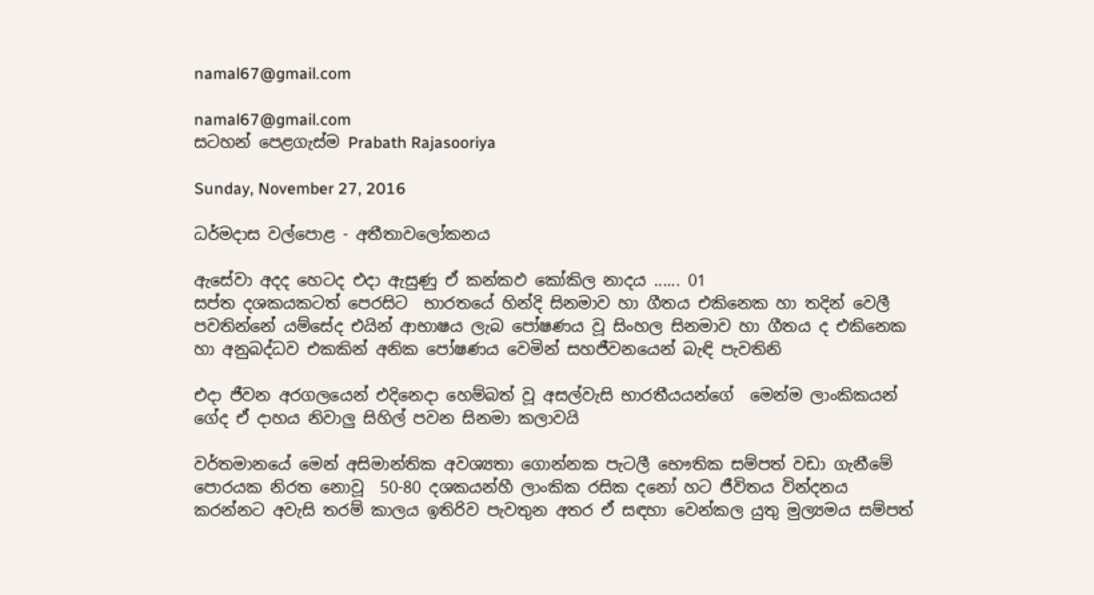namal67@gmail.com

namal67@gmail.com
සටහන් පෙළගැස්ම‍ Prabath Rajasooriya

Sunday, November 27, 2016

ධර්මදාස වල්පොළ - අතීතාවලෝකනය

ඇසේවා අදද හෙටද එදා ඇසුණු ඒ කන්කඵ කෝකිල නාදය ...... 01
සප්ත දශකයකටත් පෙරසිට  භාරතයේ හින්දි සිනමාව හා ගීතය එකිනෙක හා තදින් වෙලී පවතින්නේ යම්සේද එයින් ආභාෂය ලැබ පෝෂණය වූ සිංහල සිනමාව හා ගීතය ද එකිනෙක හා අනුබද්ධව එකකින් අනික පෝෂණය වෙමින් සහජීවනයෙන් බැඳි පැවතිනි

එදා ජීවන අරගලයෙන් එදිනෙදා හෙම්බත් වූ අසල්වැසි භාරතීයයන්ගේ  මෙන්ම ලාංකිකයන් ගේද ඒ දාහය නිවාලු සිහිල් පවන සිනමා කලාවයි

වර්තමානයේ මෙන් අසිමාන්තික අවශ්‍යතා ගොන්නක පැටලී භෞතික සම්පත් වඩා ගැනීමේ පොරයක නිරත නොවූ  50-80 දශකයන්හී ලාංකික රසික දනෝ හට ජීවිතය වින්දනය කරන්නට අවැසි තරම් කාලය ඉතිරිව පැවතුන අතර ඒ සඳහා වෙන්කල යුතු මුල්‍යමය සම්පත්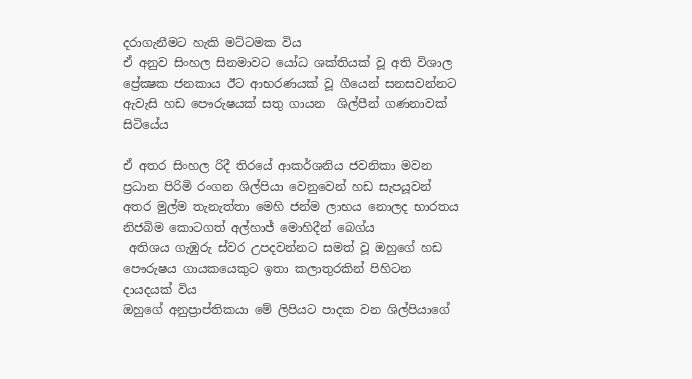දරාගැනීමට හැකි මට්‌ටමක විය
ඒ අනුව සිංහල සිනමාවට යෝධ ශක්‌තියක්‌ වූ අති විශාල ප්‍රේක්‍ෂක ජනකාය ඊට ආභරණයක්‌ වූ ගීයෙන් සනසවන්නට ඇවැසි හඩ පෞරුෂයක්‌ සතු ගායන  ශිල්පීන් ගණනාවක්‌ සිටියේය

ඒ අතර සිංහල රිදී තිරයේ ආකර්ශනිය ජවනිකා මවන ප්‍රධාන පිරිමි රංගන ශිල්පියා වෙනුවෙන් හඩ සැපයූවන් අතර මුල්ම තැනැත්තා මෙහි ජන්ම ලාභය නොලද භාරතය නිජබිම කොටගත් අල්හාජ් මොහිදීන් බෙග්ය
 අතිශය ගැඹුරු ස්‌වර උපදවන්නට සමත් වූ ඔහුගේ හඩ පෞරුෂය ගායකයෙකුට ඉතා කලාතුරකින් පිහිටන දායදයක්‌ විය
ඔහුගේ අනුප්‍රාප්තිකයා මේ ලිපියට පාදක වන ශිල්පියාගේ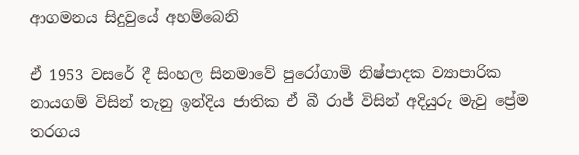ආගමනය සිදුවුයේ අහම්බෙනි

ඒ 1953 වසරේ දී සිංහල සිනමාවේ පුරෝගාමි නිෂ්පාදක ව්‍යාපාරික නායගම් විසින් තැනු ඉන්දිය ජාතික ඒ බී රාජ් විසින් අදියුරු මැවු ප්‍රේම තරගය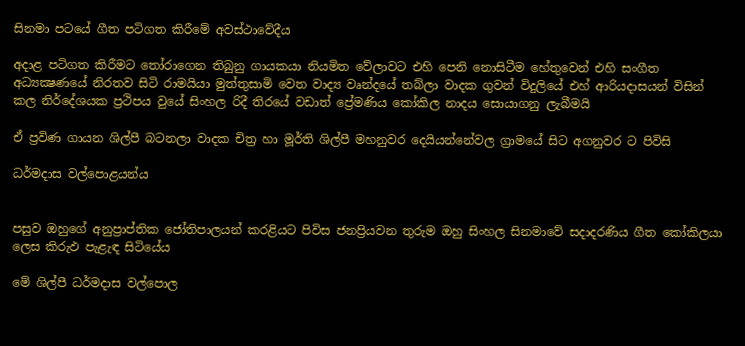සිනමා පටයේ ගීත පටිගත කිරීමේ අවස්‌ථාවේදීය

අදාළ පටිගත කිරීමට තෝරාගෙන තිබුනු ගායකයා නියමිත වේලාවට එහි පෙනි නොසිටීම හේතුවෙන් එහි සංගීත අධ්‍යක්‍ෂණයේ නිරතව සිටි රාමයියා මුත්තුසාමි වෙත වාද්‍ය වෘන්දයේ තබ්ලා වාදක ගුවන් විදුලියේ එහ් ආරියදාසයන් විසින් කල නිර්දේශයක ප්‍රථිපය වුයේ සිංහල රිදී තිරයේ වඩාත් ප්‍රේමණිය කෝකිල නාදය සොයාගනු ලැබීමයි

ඒ ප්‍රවිණ ගායන ශිල්පී බටනලා වාදක චිත්‍ර හා මූර්ති ශිල්පී මහනුවර දෙයියන්නේවල ග්‍රාමයේ සිට අගනුවර ට පිවිසි

ධර්මදාස වල්පොළයන්ය


පසුව ඔහුගේ අනුප්‍රාප්තික ජෝතිපාලයන් කරළියට පිවිස ජනප්‍රියවන තුරුම ඔහු සිංහල සිනමාවේ සදාදරණිය ගීත කෝකිලයා ලෙස කිරුඵ පැළැඳ සිටියේය

මේ ශිල්පී ධර්මදාස වල්පොල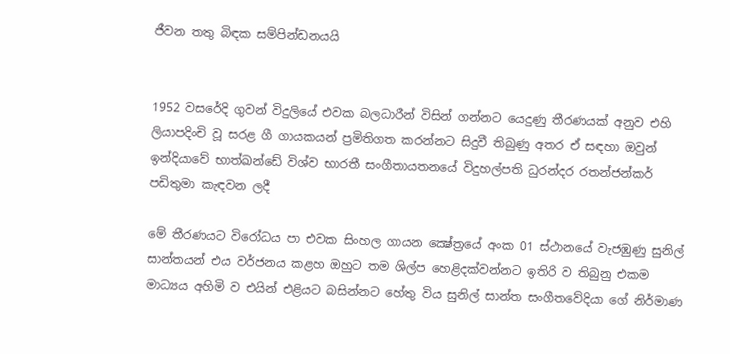ජීවන තතු බිඳක සම්පින්ඩනයයි


1952 වසරේදි ගුවන් විදුලියේ එවක බලධාරීන් විසින් ගන්නට යෙදුණු තීරණයක්‌ අනුව එහි ලියාපදිංචි වූ සරළ ගී ගායකයන් ප්‍රමිතිගත කරන්නට සිදුවී තිබුණු අතර ඒ සඳහා ඔවුන් ඉන්දියාවේ භාත්ඛන්ඩේ විශ්ව භාරතී සංගීතායතනයේ විදුහල්පති ධුරන්දර රතන්ජන්කර් පඩිතුමා කැඳවන ලදී

මේ තීරණයට විරෝධය පා එවක සිංහල ගායන ක්‍ෂේත්‍රයේ අංක 01 ස්‌ථානයේ වැජඹුණු සුනිල් සාන්තයන් එය වර්ජනය කළහ ඔහුට තම ශිල්ප හෙළිදක්‌වන්නට ඉතිරි ව තිබුනු එකම මාධ්‍යය අහිමි ව එයින් එළියට බසින්නට හේතු විය සුනිල් සාන්ත සංගීතවේදියා ගේ නිර්මාණ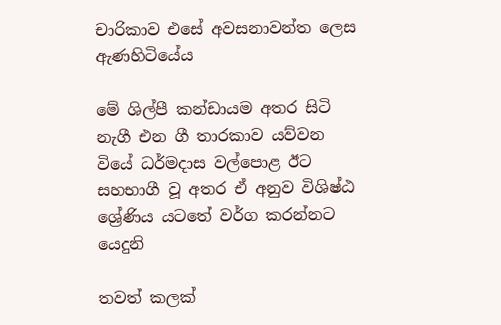චාරිකාව එසේ අවසනාවන්ත ලෙස ඇණහිටියේය

මේ ශිල්පී කන්ඩායම අතර සිටි නැගී එන ගී තාරකාව යව්වන වියේ ධර්මදාස වල්පොළ ඊට සහභාගී වූ අතර ඒ අනුව විශිෂ්ඨ ශ්‍රේණිය යටතේ වර්ග කරන්නට යෙදුනි

තවත් කලක්‌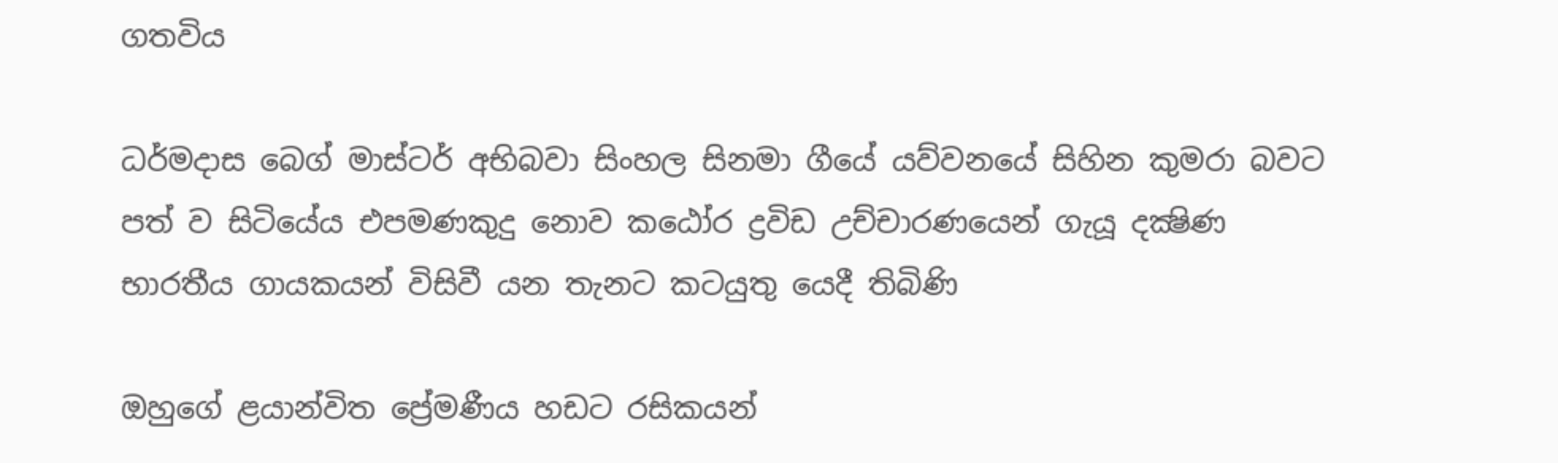ගතවිය

ධර්මදාස බෙග් මාස්‌ටර් අභිබවා සිංහල සිනමා ගීයේ යව්වනයේ සිහින කුමරා බවට පත් ව සිටියේය එපමණකුදු නොව කඨෝර ද්‍රවිඩ උච්චාරණයෙන් ගැයූ දක්‍ෂිණ භාරතීය ගායකයන් විසිවී යන තැනට කටයුතු යෙදී තිබිණි

ඔහුගේ ළයාන්විත ප්‍රේමණීය හඩට රසිකයන්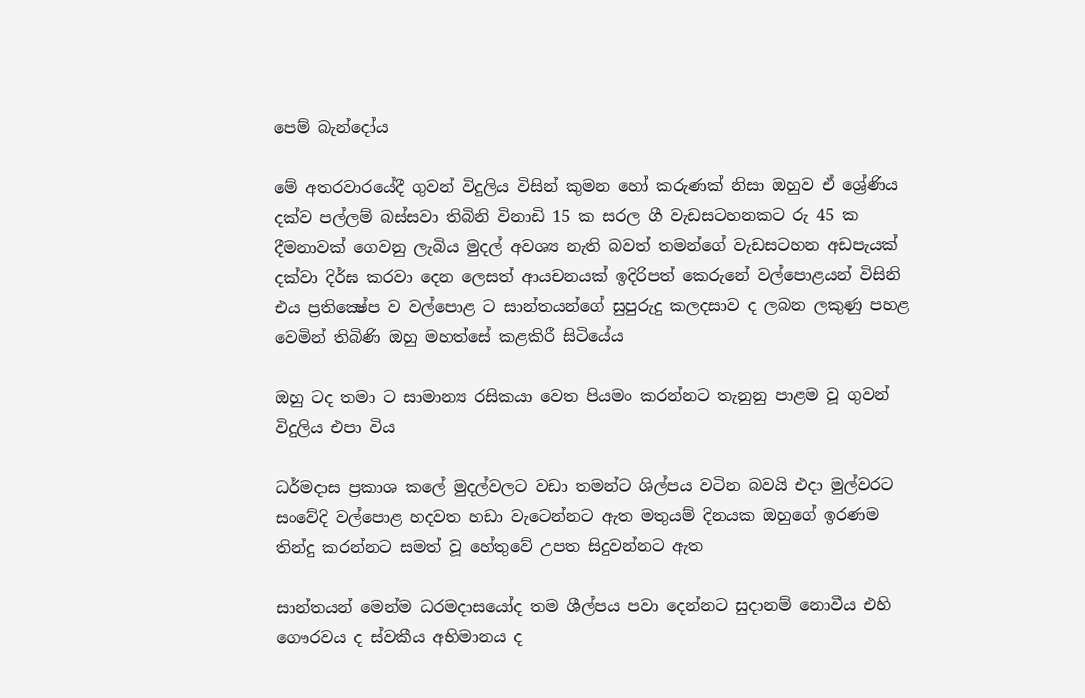පෙම් බැන්දෝය

මේ අතරවාරයේදී ගුවන් විදුලිය විසින් කුමන හෝ කරුණක්‌ නිසා ඔහුව ඒ ශ්‍රේණිය දක්‌ව පල්ලම් බස්‌සවා තිබිනි විනාඩි 15 ක සරල ගී වැඩසටහනකට රු 45 ක දීමනාවක්‌ ගෙවනු ලැබිය මුදල් අවශ්‍ය නැති බවත් තමන්ගේ වැඩසටහන අඩපැයක්‌ දක්‌වා දිර්ඝ කරවා දෙන ලෙසත් ආයචනයක්‌ ඉදිරිපත් කෙරුනේ වල්පොළයන් විසිනි එය ප්‍රතික්‍ෂේප ව වල්පොළ ට සාන්තයන්ගේ සුපුරුදු කලදසාව ද ලබන ලකුණු පහළ වෙමින් තිබිණි ඔහු මහත්සේ කළකිරී සිටියේය

ඔහු ටද තමා ට සාමාන්‍ය රසිකයා වෙත පියමං කරන්නට තැනුනු පාළම වූ ගුවන් විදුලිය එපා විය

ධර්මදාස ප්‍රකාශ කලේ මුදල්වලට වඩා තමන්ට ශිල්පය වටින බවයි එදා මුල්වරට සංවේදි වල්පොළ හදවත හඩා වැටෙන්නට ඇත මතුයම් දිනයක ඔහුගේ ඉරණම තින්දු කරන්නට සමත් වූ හේතුවේ උපත සිදුවන්නට ඇත

සාන්තයන් මෙන්ම ධරමදාසයෝද තම ශීල්පය පවා දෙන්නට සුදානම් නොවීය එහි ගෞරවය ද ස්‌වකීය අභිමානය ද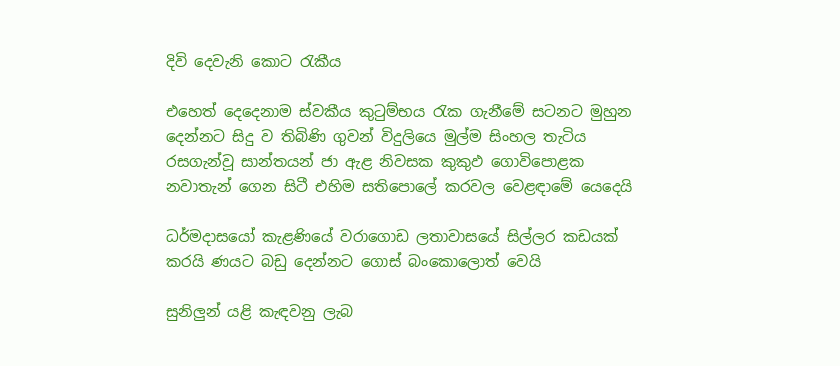දිවි දෙවැනි කොට රැකීය

එහෙත් දෙදෙනාම ස්‌වකීය කුටුම්භය රැක ගැනීමේ සටනට මුහුන දෙන්නට සිදු ව තිබිණි ගුවන් විදුලියෙ මුල්ම සිංහල තැටිය රසගැන්වූ සාන්තයන් ජා ඇළ නිවසක කුකුඵ ගොවිපොළක නවාතැන් ගෙන සිටී එහිම සතිපොලේ කරවල වෙළඳාමේ යෙදෙයි

ධර්මදාසයෝ කැළණියේ වරාගොඩ ලතාවාසයේ සිල්ලර කඩයක්‌ කරයි ණයට බඩු දෙන්නට ගොස්‌ බංකොලොත් වෙයි

සුනිලුන් යළි කැඳවනු ලැබ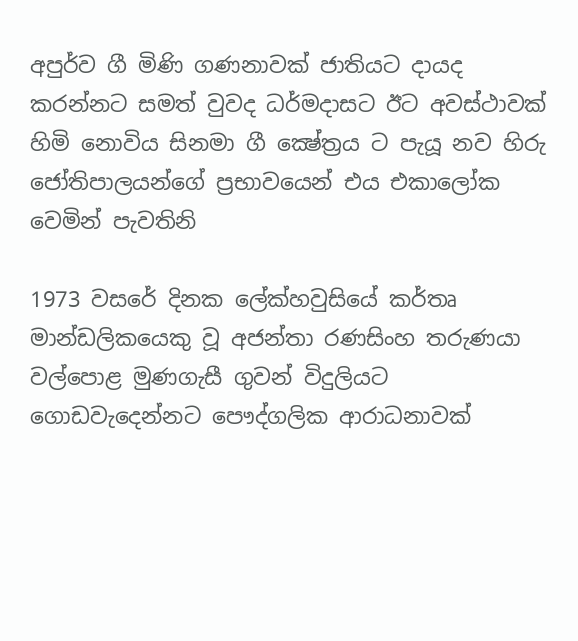අපුර්ව ගී මිණි ගණනාවක්‌ ජාතියට දායද කරන්නට සමත් වුවද ධර්මදාසට ඊට අවස්‌ථාවක්‌ හිමි නොවිය සිනමා ගී ක්‍ෂේත්‍රය ට පැයූ නව හිරු ජෝතිපාලයන්ගේ ප්‍රභාවයෙන් එය එකාලෝක වෙමින් පැවතිනි

1973 වසරේ දිනක ලේක්‌හවුසියේ කර්තෘ මාන්ඩලිකයෙකු වූ අජන්තා රණසිංහ තරුණයා වල්පොළ මුණගැසී ගුවන් විදුලියට ගොඩවැදෙන්නට පෞද්ගලික ආරාධනාවක්‌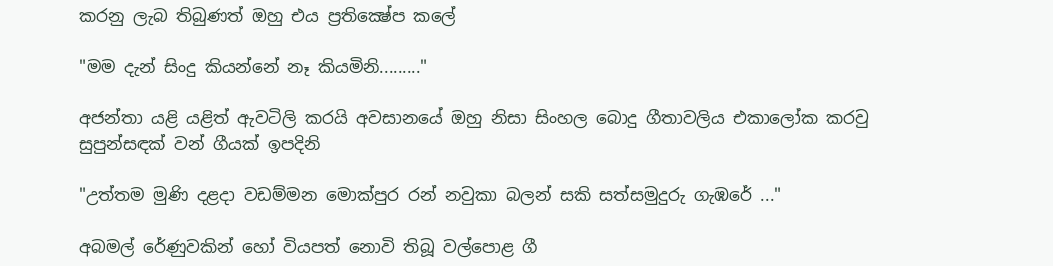කරනු ලැබ තිබුණත් ඔහු එය ප්‍රතික්‍ෂේප කලේ

"මම දැන් සිංදු කියන්නේ නෑ කියමිනි........."

අජන්තා යළි යළිත් ඇවටිලි කරයි අවසානයේ ඔහු නිසා සිංහල බොදු ගීතාවලිය එකාලෝක කරවු සුපුන්සඳක්‌ වන් ගීයක්‌ ඉපදිනි

"උත්තම මුණි දළදා වඩම්මන මොක්‌පුර රන් නවුකා බලන් සකි සත්සමුදුරු ගැඹරේ ..."

අබමල් රේණුවකින් හෝ වියපත් නොවි තිබූ වල්පොළ ගී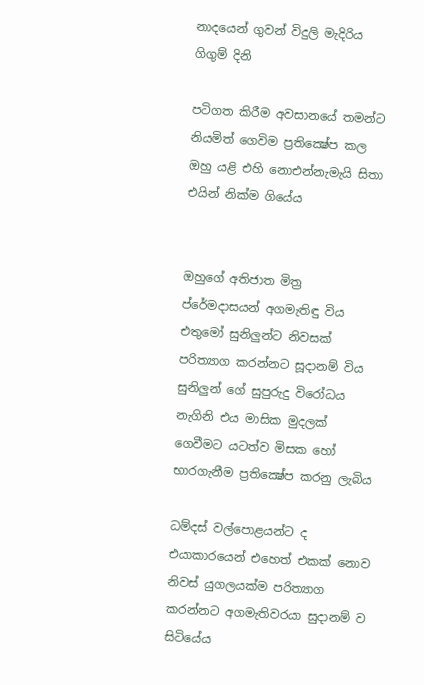නාදයෙන් ගුවන් විදුලි මැදිරිය ගිගුම් දිනි

පටිගත කිරීම අවසානයේ තමන්ට නියමිත් ගෙවිම ප්‍රතික්‍ෂේප කල ඔහු යළි එහි නොඑන්නැමැයි සිතා එයින් නික්‌ම ගියේය


ඔහුගේ අතිජාත මිත්‍ර  ප්රේමදාසයන් අගමැතිඳු විය එතුමෝ සුනිලුන්ට නිවසක්‌ පරිත්‍යාග කරන්නට සූදානම් විය සුනිලුන් ගේ සුපුරුදු විරෝධය නැගිනි එය මාසික මුදලක්‌ ගෙවීමට යටත්ව මිසක හෝ භාරගැනීම ප්‍රතික්‍ෂේප කරනු ලැබිය

ධම්දස්‌ වල්පොළයන්ට ද එයාකාරයෙන් එහෙත් එකක්‌ නොව නිවස්‌ යුගලයක්ම පරිත්‍යාග කරන්නට අගමැතිවරයා සුදානම් ව සිටියේය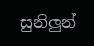සුනිලුන්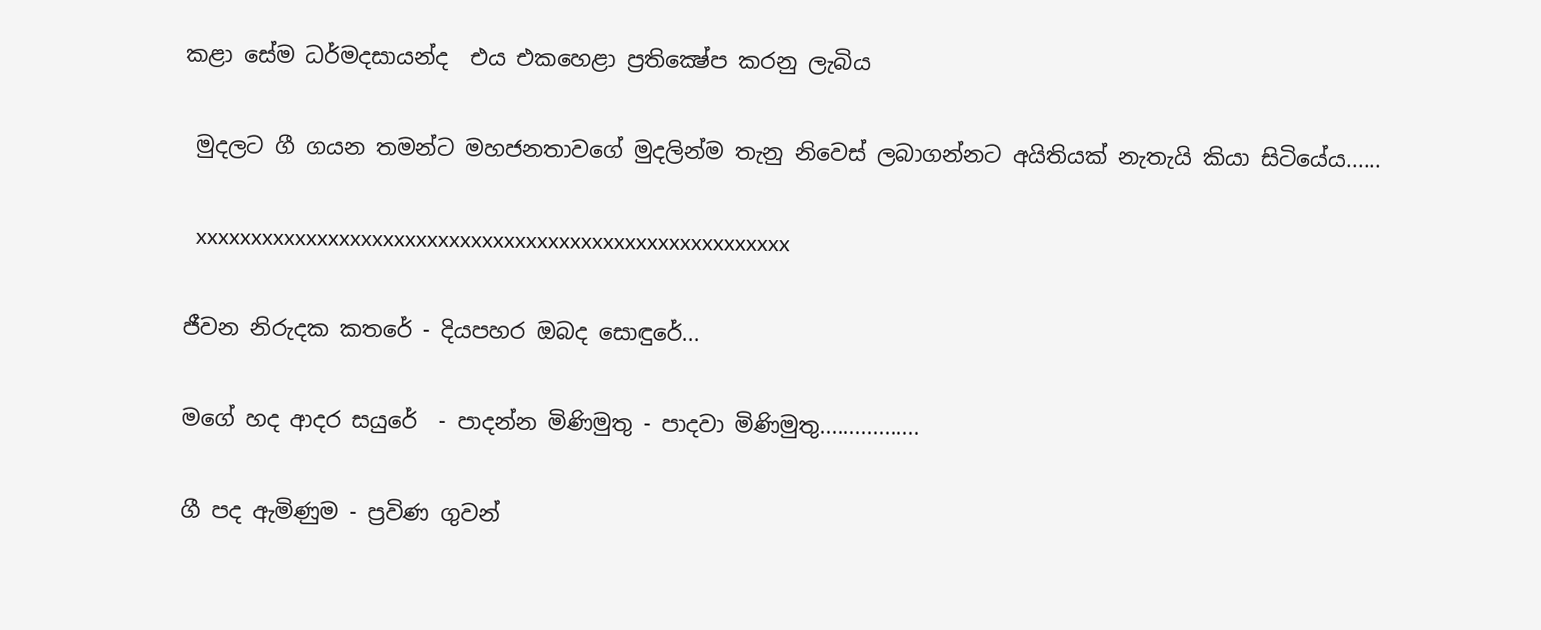කළා සේම ධර්මදසායන්ද  එය එකහෙළා ප්‍රතික්‍ෂේප කරනු ලැබිය

 මුදලට ගී ගයන තමන්ට මහජනතාවගේ මුදලින්ම තැනු නිවෙස්‌ ලබාගන්නට අයිතියක්‌ නැතැයි කියා සිටියේය......

  xxxxxxxxxxxxxxxxxxxxxxxxxxxxxxxxxxxxxxxxxxxxxxxxxxxxxx

ජීවන නිරුදක කතරේ - දියපහර ඔබද සොඳුරේ...

මගේ හද ආදර සයුරේ  - පාදන්න මිණිමුතු - පාදවා මිණිමුතු.................

ගී පද ඇමිණුම - ප්‍රවිණ ගුවන්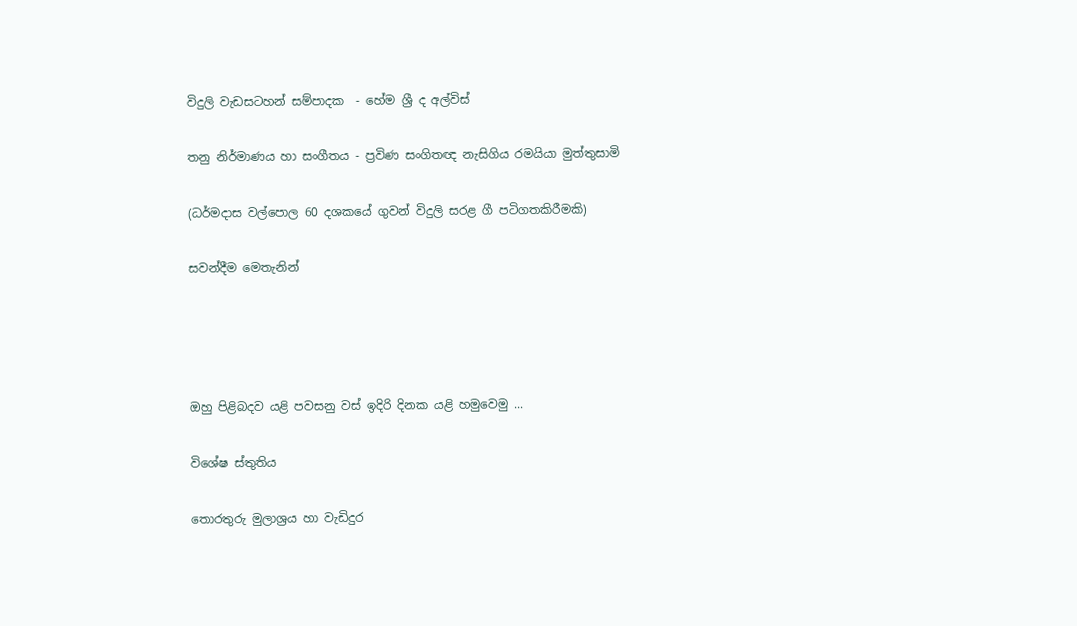විදුලි වැඩසටහන් සම්පාදක  - හේම ශ්‍රී ද අල්විස්‌

තනු නිර්මාණය හා සංගීතය - ප්‍රවිණ සංගිතඥ නැසිගිය රමයියා මුත්තුසාමි

(ධර්මදාස වල්පොල 60 දශකයේ ගුවන් විදුලි සරළ ගී පටිගතකිරීමකි)

සවන්දීම මෙතැනින්




ඔහු පිළිබදව යළි පවසනු වස් ඉදිරි දිනක යළි හමුවෙමු ...

විශේෂ ස්‌තුතිය

තොරතුරු මුලාශ්‍රය හා වැඩිදුර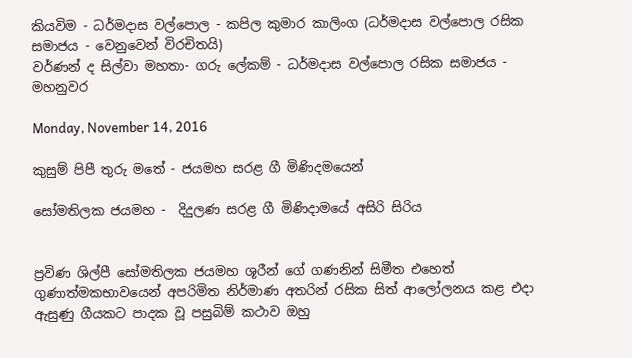කියවිම - ධර්මදාස වල්පොල - කපිල කුමාර කාලිංග (ධර්මදාස වල්පොල රසික සමාජය - වෙනුවෙන් විරචිතයි)
වර්ණන් ද සිල්වා මහතා- ගරු ලේකම් - ධර්මදාස වල්පොල රසික සමාජය - මහනුවර

Monday, November 14, 2016

කුසුම් පිපී තුරු මතේ - ජයමහ සරළ ගී මිණිදමයෙන්

සෝමතිලක ජයමහ -  දිදුලණ සරළ ගී මිණිදාම‍යේ අසිරි සිරිය


ප්‍රවිණ ශිල්පී සෝමතිලක ජයමහ ශූරීන් ගේ ගණනින් සිමීත එහෙත් ගුණාත්මකභාවයෙන් අපරිමිත නිර්මාණ අතරින් රසික සිත් ආලෝලනය කළ එදා ඇසුණු ගීයකට පාදක වූ පසුබිම් කථාව ඔහු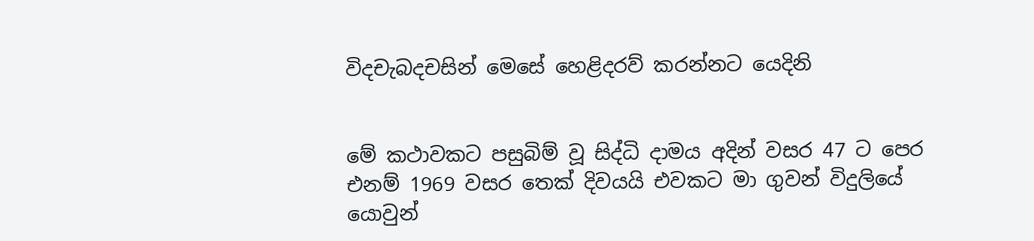විදචැබදචසින් මෙසේ හෙළිදරව් කරන්නට යෙදිනි


මේ කථාවකට පසුබිම් වූ සිද්ධි දාමය අදින් වසර 47 ට පෙර එනම් 1969 වසර තෙක්‌ දිවයයි එවකට මා ගුවන් විදුලියේ යොවුන්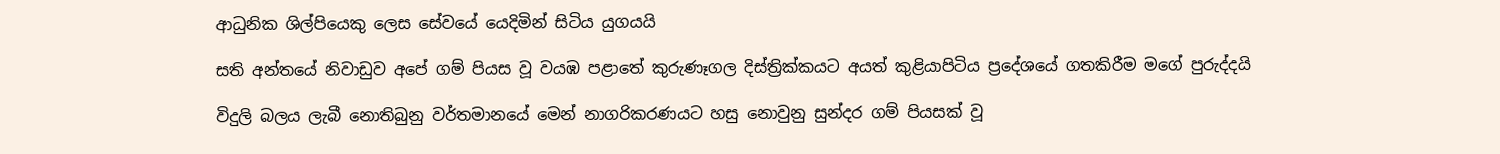ආධුනික ශිල්පියෙකු ලෙස සේවයේ යෙදිමින් සිටිය යුගයයි

සති අන්තයේ නිවාඩුව අපේ ගම් පියස වූ වයඹ පළාතේ කුරුණෑගල දිස්‌ත්‍රික්‌කයට අයත් කුළියාපිටිය ප්‍රදේශයේ ගතකිරීම මගේ පුරුද්දයි

විදුලි බලය ලැබී නොතිබුනු වර්තමානයේ මෙන් නාගරිකරණයට හසු නොවුනු සුන්දර ගම් පියසක්‌ වූ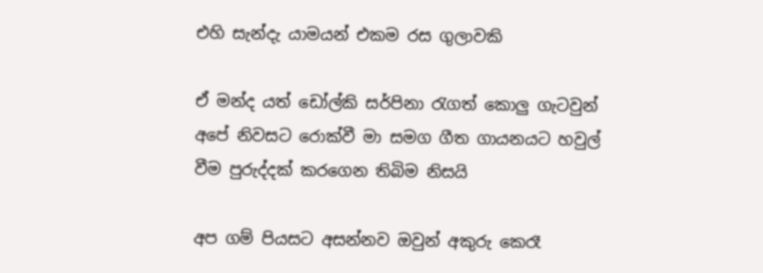එහි සැන්දැ යාමයන් එකම රස ගුලාවකි

ඒ මන්ද යත් ඩෝල්කි සර්පිනා රැගත් කොලු ගැටවුන් අපේ නිවසට රොක්‌වී මා සමග ගීත ගායනයට හවුල් වීම පුරුද්දක්‌ කරගෙන තිබිම නිසයි

අප ගම් පියසට අසන්නව ඔවුන් අකුරු කෙරෑ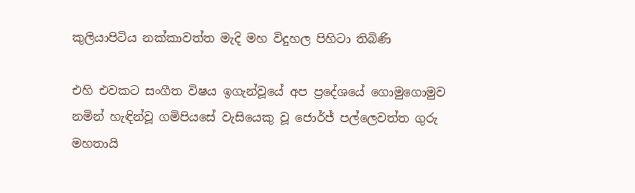කුලියාපිටිය නක්‌කාවත්ත මැදි මහ විදුහල පිහිටා තිබිණි

එහි එවකට සංගීත විෂය ඉගැන්වූයේ අප ප්‍රදේශයේ ගොමුගොමුව නමින් හැඳින්වූ ගමිපියසේ වැසියෙකු වූ ජොර්ජ් පල්ලෙවත්ත ගුරු මහතායි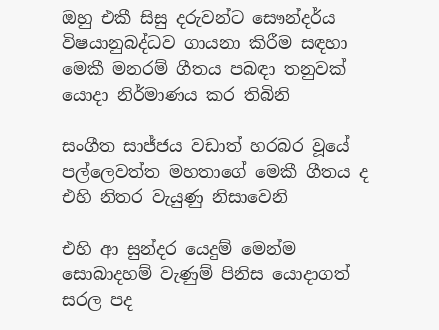ඔහු එකී සිසු දරුවන්ට සෞන්දර්ය විෂයානුබද්ධව ගායනා කිරීම සඳහා මෙකී මනරම් ගීතය පබඳා තනුවක්‌ යොදා නිර්මාණය කර තිබිනි

සංගීත සාජ්ජය වඩාත් හරබර වූයේ පල්ලෙවත්ත මහතාගේ මෙකී ගීතය ද එහි නිතර වැයුණු නිසාවෙනි

එහි ආ සුන්දර යෙදුම් මෙන්ම සොබාදහම් වැණුම් පිනිස යොදාගත් සරල පද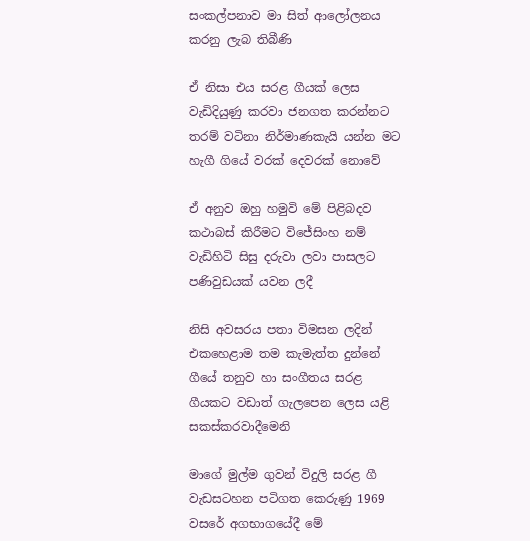සංකල්පනාව මා සිත් ආලෝලනය කරනු ලැබ තිබීණි

ඒ නිසා එය සරළ ගීයක්‌ ලෙස වැඩිදියුණු කරවා ජනගත කරන්නට තරම් වටිනා නිර්මාණකැයි යන්න මට හැගී ගියේ වරක්‌ දෙවරක්‌ නොවේ

ඒ අනුව ඔහු හමුවි මේ පිළිබදව කථාබස් කිරීමට විජේසිංහ නම් වැඩිහිටි සිසු දරුවා ලවා පාසලට පණිවුඩයක්‌ යවන ලදී

නිසි අවසරය පතා විමසන ලදින්
එකහෙළාම තම කැමැත්ත දුන්නේ ගීයේ තනුව හා සංගීතය සරළ ගීයකට වඩාත් ගැලපෙන ලෙස යළි සකස්‌කරවාදීමෙනි

මාගේ මුල්ම ගුවන් විදුලි සරළ ගී වැඩසටහන පටිගත කෙරුණු 1969 වසරේ අගභාගයේදී මේ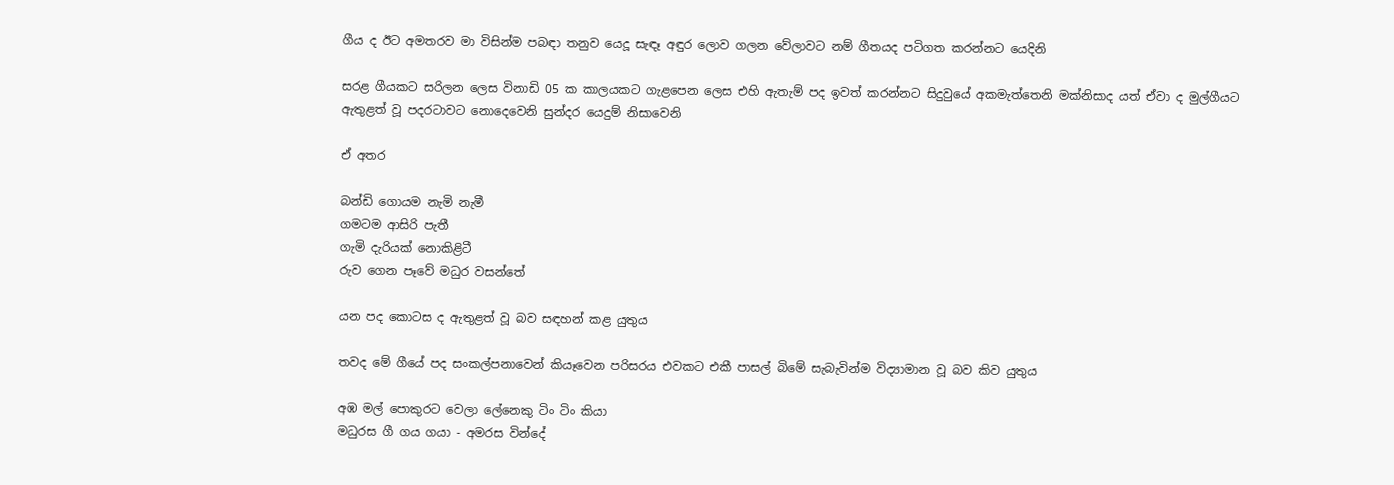ගීය ද ඊට අමතරව මා විසින්ම පබඳා තනුව යෙදූ සැඳෑ අඳුර ලොව ගලන වේලාවට නම් ගීතයද පටිගත කරන්නට යෙදිනි

සරළ ගීයකට සරිලන ලෙස විනාඩි 05 ක කාලයකට ගැළපෙන ලෙස එහි ඇතැම් පද ඉවත් කරන්නට සිදුවුයේ අකමැත්තෙනි මක්‌නිසාද යත් ඒවා ද මුල්ගීයට ඇතුළත් වූ පදරටාවට නොදෙවෙනි සුන්දර යෙදුම් නිසාවෙනි

ඒ අතර

බන්ඩි ගොයම නැමි නැමී
ගමටම ආසිරි පැතී
ගැමි දැරියක්‌ නොකිළිටී
රුව ගෙන පෑවේ මධුර වසන්තේ

යන පද කොටස ද ඇතුළත් වූ බව සඳහන් කළ යුතුය

තවද මේ ගීයේ පද සංකල්පනාවෙන් කියෑවෙන පරිසරය එවකට එකී පාසල් බිමේ සැබැවින්ම විද්‍යාමාන වූ බව කිව යුතුය

අඹ මල් පොකුරට වෙලා ලේනෙකු ටිං ටිං කියා
මධුරස ගී ගය ගයා - අමරස වින්දේ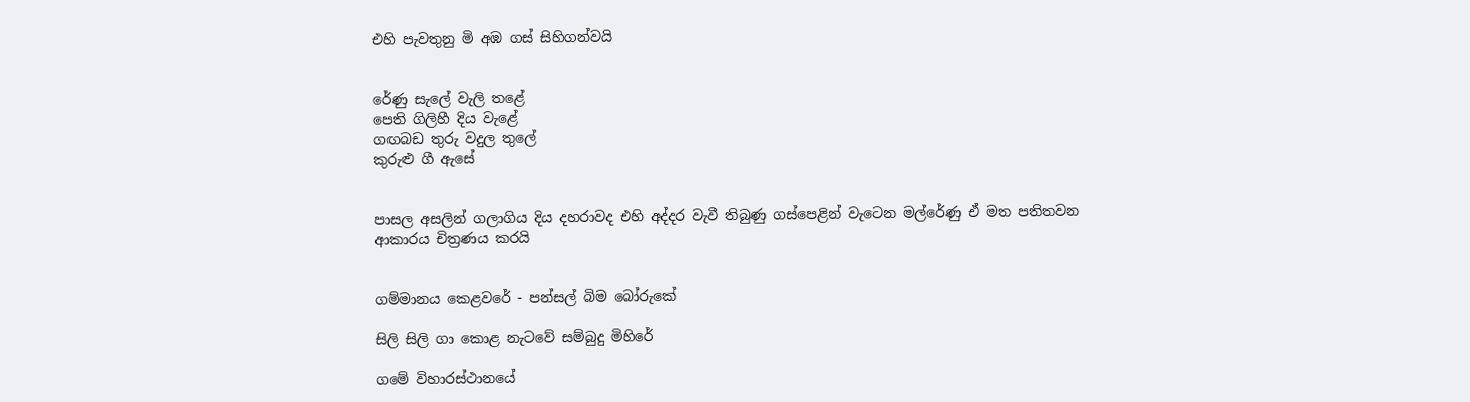එහි පැවතුනු මි අඹ ගස්‌ සිහිගන්වයි


රේණු සැලේ වැලි තළේ
පෙති ගිලිහී දිය වැළේ
ගඟබඩ තුරු වදුල තුලේ
කුරුළු ගී ඇසේ


පාසල අසලින් ගලාගිය දිය දහරාවද එහි අද්දර වැවී තිබුණු ගස්‌පෙළින් වැටෙන මල්රේණු ඒ මත පතිතවන ආකාරය චිත්‍රණය කරයි


ගම්මානය කෙළවරේ - පන්සල් බිම බෝරුකේ

සිලි සිලි ගා කොළ නැටවේ සම්බුදු මිහිරේ

ගමේ විහාරස්ථානයේ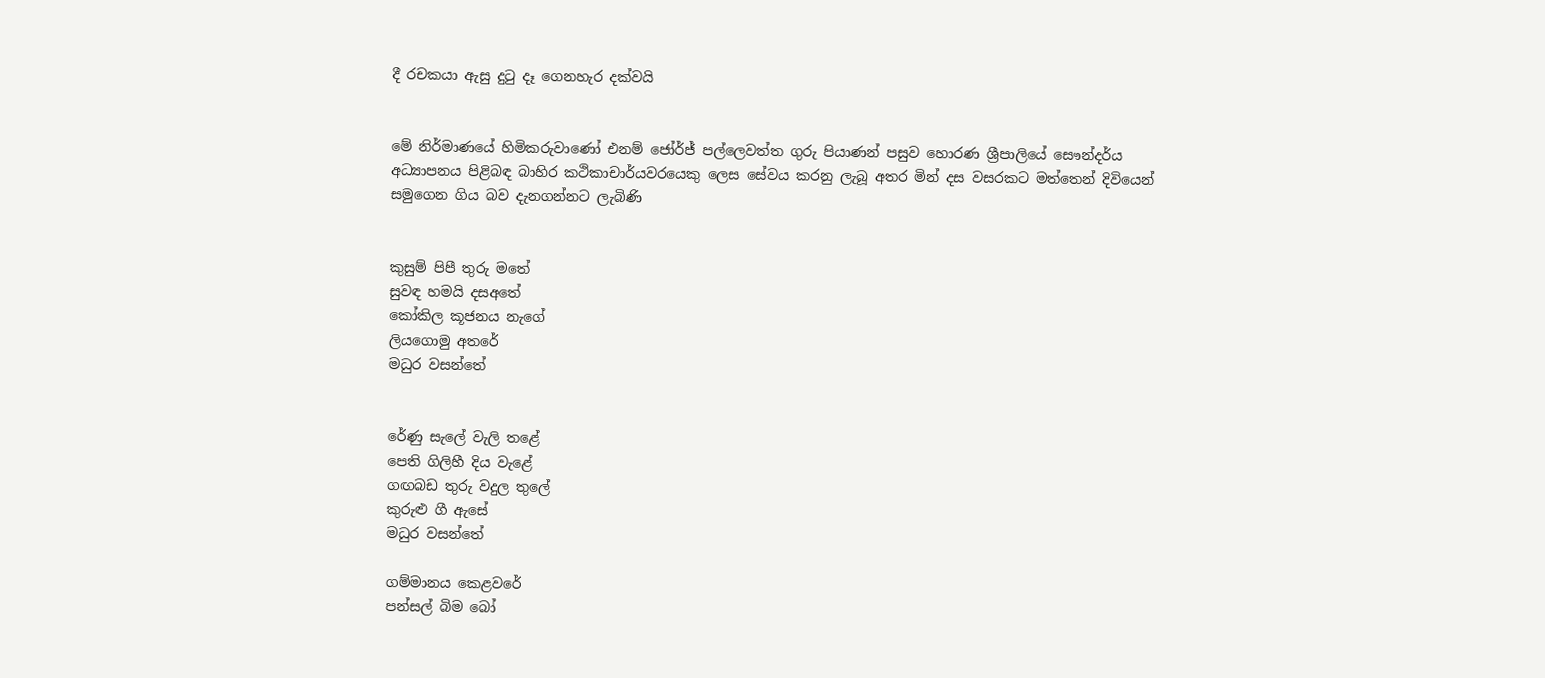දී රචකයා ‍ඇසු දුටු දෑ ගෙනහැර දක්වයි


මේ නිර්මාණයේ හිමිකරුවාණෝ එනම් ජෝර්ජ් පල්ලෙවත්ත ගුරු පියාණන් පසුව හොරණ ශ්‍රීපාලියේ සෞන්දර්ය අධ්‍යාපනය පිළිබඳ බාහිර කථිකාචාර්යවරයෙකු ලෙස සේවය කරනු ලැබූ අතර මින් දස වසරකට මත්තෙන් දිවියෙන් සමුගෙන ගිය බව දැනගන්නට ලැබිණි


කුසුම් පිපී තුරු මතේ
සුවඳ හමයි දසඅතේ
කෝකිල කූජනය නැගේ
ලියගොමු අතරේ
මධුර වසන්තේ


රේණු සැලේ වැලි තළේ
පෙති ගිලිහී දිය වැළේ
ගඟබඩ තුරු වදුල තුලේ
කුරුළු ගී ඇසේ
මධුර වසන්තේ

ගම්මානය කෙළවරේ
පන්සල් බිම බෝ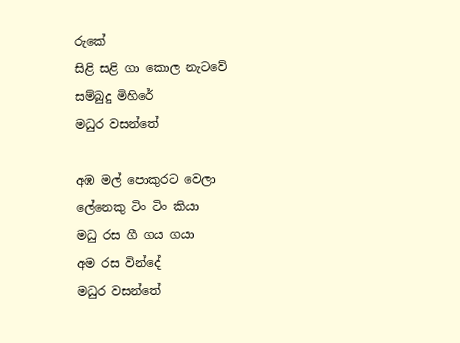රුකේ
සිළි සළි ගා කොල නැටවේ
සම්බුදු මිහිරේ
මධුර වසන්තේ

අඹ මල් පොකුරට වෙලා
ලේනෙකු ටිං ටිං කියා
මධු රස ගී ගය ගයා
අම රස වින්දේ
මධුර වසන්තේ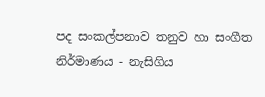පද සංකල්පනාව තනුව හා සංගීත නිර්මාණය - නැසිගිය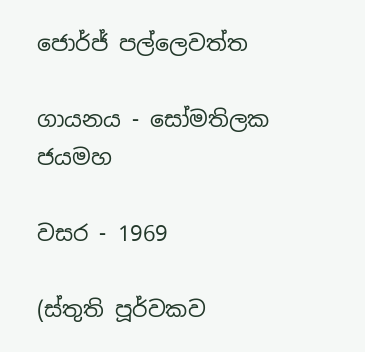ජොර්ජ් පල්ලෙවත්ත

ගායනය - සෝමතිලක ජයමහ

වසර - 1969

(ස්තුති පූර්වකව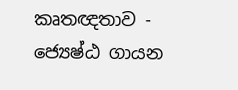කෘතඥතාව - ජ්‍යෙෂ්ඨ ගායන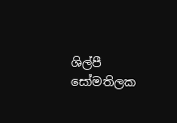ශිල්පී සෝමතිලක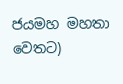ජයමහ මහතා වෙතට)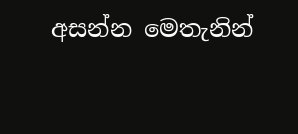අසන්න මෙතැනින්